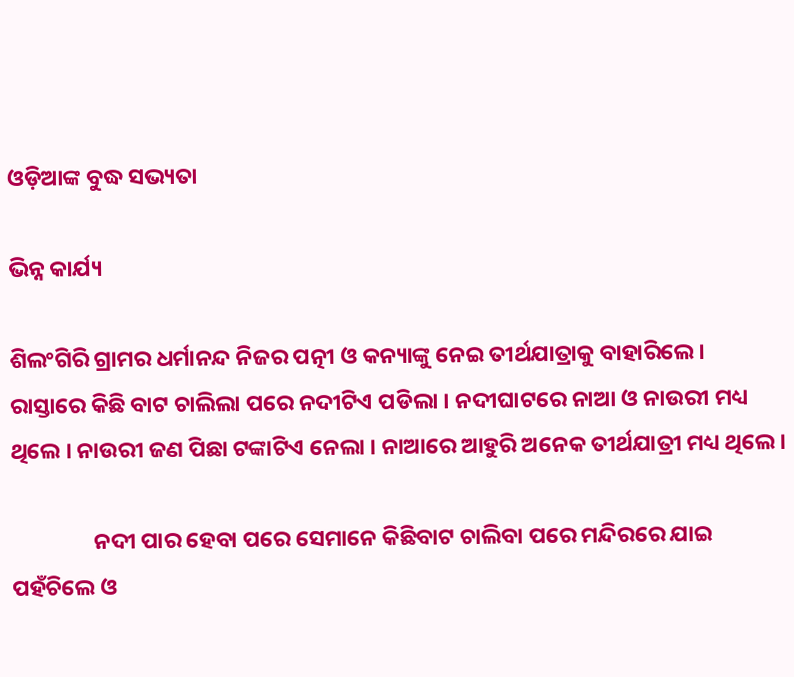ଓଡ଼ିଆଙ୍କ ବୁଦ୍ଧ ସଭ୍ୟତା

ଭିନ୍ନ କାର୍ଯ୍ୟ

ଶିଲଂଗିରି ଗ୍ରାମର ଧର୍ମାନନ୍ଦ ନିଜର ପତ୍ନୀ ଓ କନ୍ୟାଙ୍କୁ ନେଇ ତୀର୍ଥଯାତ୍ରାକୁ ବାହାରିଲେ । ରାସ୍ତାରେ କିଛି ବାଟ ଚାଲିଲା ପରେ ନଦୀଟିଏ ପଡିଲା । ନଦୀଘାଟରେ ନାଆ ଓ ନାଉରୀ ମଧ୍ୟ ଥିଲେ । ନାଉରୀ ଜଣ ପିଛା ଟଙ୍କାଟିଏ ନେଲା । ନାଆରେ ଆହୁରି ଅନେକ ତୀର୍ଥଯାତ୍ରୀ ମଧ୍ୟ ଥିଲେ ।

                ନଦୀ ପାର ହେବା ପରେ ସେମାନେ କିଛିବାଟ ଚାଲିବା ପରେ ମନ୍ଦିରରେ ଯାଇ ପହଁଚିଲେ ଓ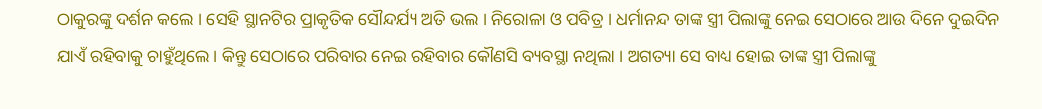ଠାକୁରଙ୍କୁ ଦର୍ଶନ କଲେ । ସେହି ସ୍ଥାନଟିର ପ୍ରାକୃତିକ ସୌନ୍ଦର୍ଯ୍ୟ ଅତି ଭଲ । ନିରୋଳା ଓ ପବିତ୍ର । ଧର୍ମାନନ୍ଦ ତାଙ୍କ ସ୍ତ୍ରୀ ପିଲାଙ୍କୁ ନେଇ ସେଠାରେ ଆଉ ଦିନେ ଦୁଇଦିନ ଯାଏଁ ରହିବାକୁ ଚାହୁଁଥିଲେ । କିନ୍ତୁ ସେଠାରେ ପରିବାର ନେଇ ରହିବାର କୌଣସି ବ୍ୟବସ୍ଥା ନଥିଲା । ଅଗତ୍ୟା ସେ ବାଧ୍ୟ ହୋଇ ତାଙ୍କ ସ୍ତ୍ରୀ ପିଲାଙ୍କୁ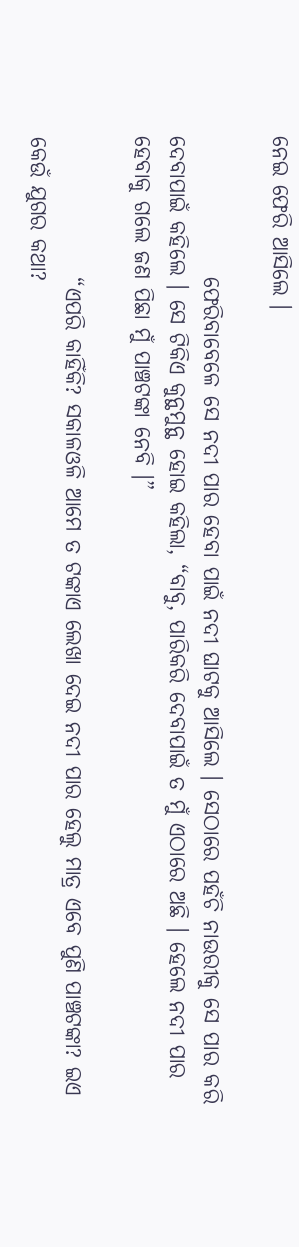ନେଇ ଫେରି ଆସିଲେ ।

                ଫେରିବାବେଳେ ସେ ନଦୀ ପାର ହେବା ପାଇଁ ନଦୀ ଘାଟକୁ ଆସିଲେ । ସେଠାରେ ପହଁଚି ନାଉରୀକୁ ସେ ପାର କରି ଦେବାପାଇଁ କହିଲେ । ସେ ଟିକିଏ କୁନ୍ଥମୁନ୍ଥ ହୋଇ କହିଲା, “ବାବୁ, ପାରିକରି ଦେବାପାଇଁ ତ ମୁଁ ଏଠାରେ ଅଛି । ହେଲେ ନଦୀ ପାର ହେବାକୁ ଗଲେ ଜଣ ପିଛା ମୁଁ ପାଞ୍ଚଟଙ୍କା ନେବି ।”

                “ଏପରି କାହିଁକି? ସକାଳଓଳି ଆମେ ତ ଟଙ୍କାଏ ଲେଖା ଦେଇ ନଦୀ ପାର ହେଲୁ ମାତ୍ର ଏବେ ପୁଣି ପାଞ୍ଚଟଙ୍କା? ଇଏ କେଉଁ ଯୁଗର କଥା?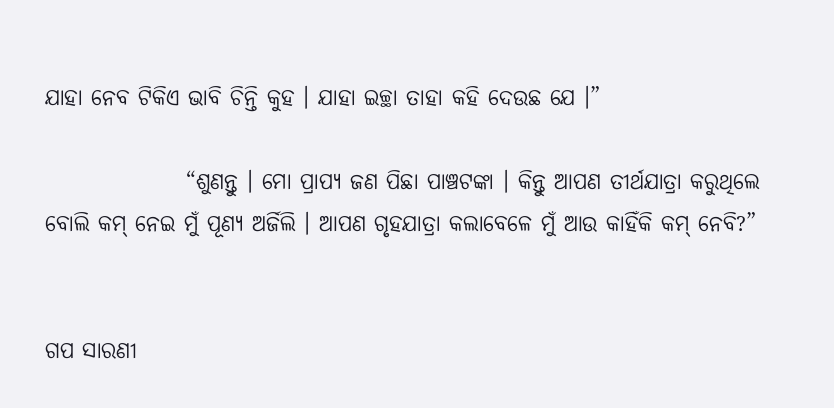ଯାହା ନେବ ଟିକିଏ ଭାବି ଚିନ୍ତି କୁହ । ଯାହା ଇଚ୍ଛା ତାହା କହି ଦେଉଛ ଯେ ।”

                “ଶୁଣନ୍ତୁ । ମୋ ପ୍ରାପ୍ୟ ଜଣ ପିଛା ପାଞ୍ଚଟଙ୍କା । କିନ୍ତୁ ଆପଣ ତୀର୍ଥଯାତ୍ରା କରୁଥିଲେ ବୋଲି କମ୍ ନେଇ ମୁଁ ପୂଣ୍ୟ ଅର୍ଜିଲି । ଆପଣ ଗୃହଯାତ୍ରା କଲାବେଳେ ମୁଁ ଆଉ କାହିଁକି କମ୍ ନେବି?”


ଗପ ସାରଣୀ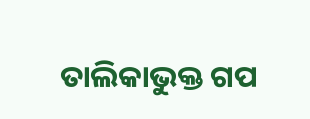ତାଲିକାଭୁକ୍ତ ଗପ